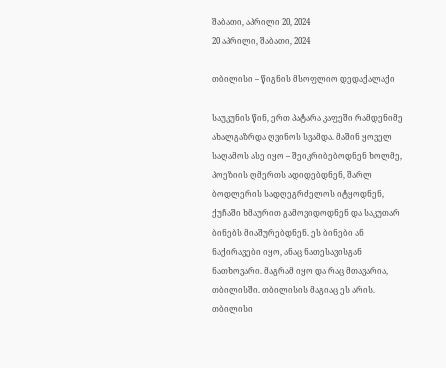შაბათი, აპრილი 20, 2024
20 აპრილი, შაბათი, 2024

თბილისი – წიგნის მსოფლიო დედაქალაქი

საუკუნის წინ, ერთ პატარა კაფეში რამდენიმე ახალგაზრდა ღვინოს სვამდა. მაშინ ყოველ საღამოს ასე იყო – შეიკრიბებოდნენ ხოლმე, პოეზიის ღმერთს ადიდებდნენ, შარლ ბოდლერის სადღეგრძელოს იტყოდნენ, ქუჩაში ხმაურით გამოვიდოდნენ და საკუთარ ბინებს მიაშურებდნენ. ეს ბინები ან ნაქირავები იყო, ანაც ნათესავისგან ნათხოვარი. მაგრამ იყო და რაც მთავარია, თბილისში. თბილისის მაგიაც ეს არის. თბილისი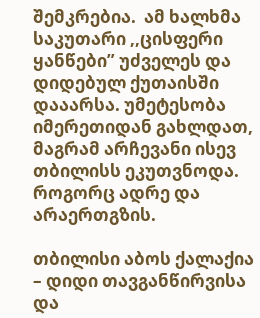შემკრებია.  ამ ხალხმა საკუთარი ,,ცისფერი ყანწები” უძველეს და დიდებულ ქუთაისში დააარსა. უმეტესობა იმერეთიდან გახლდათ, მაგრამ არჩევანი ისევ თბილისს ეკუთვნოდა. როგორც ადრე და არაერთგზის.

თბილისი აბოს ქალაქია – დიდი თავგანწირვისა და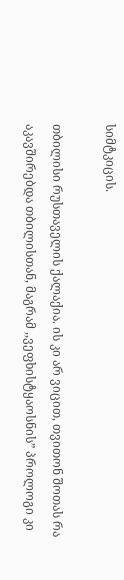სიმტკიცის.

თბილისი რუსთაველის ქალაქია. ის კი არ ვიცით, თვითონ შოთას რა აკავშირებდა თბილისთან, მაგრამ ,,ვეფხისტყაოსნის” პროლოგი კი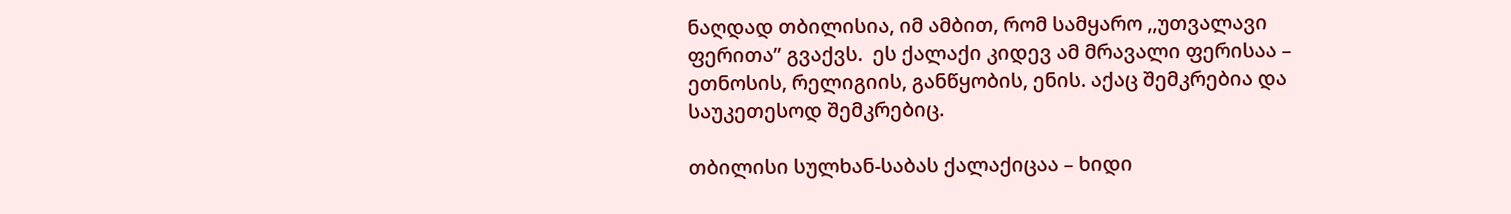ნაღდად თბილისია, იმ ამბით, რომ სამყარო ,,უთვალავი ფერითა” გვაქვს.  ეს ქალაქი კიდევ ამ მრავალი ფერისაა – ეთნოსის, რელიგიის, განწყობის, ენის. აქაც შემკრებია და საუკეთესოდ შემკრებიც.

თბილისი სულხან-საბას ქალაქიცაა – ხიდი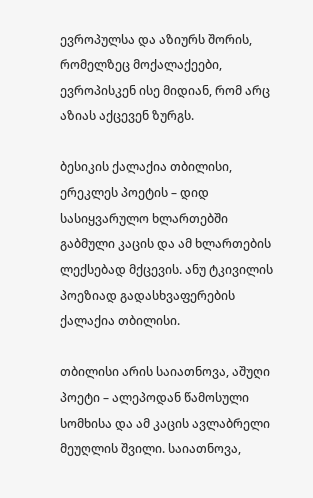ევროპულსა და აზიურს შორის, რომელზეც მოქალაქეები, ევროპისკენ ისე მიდიან, რომ არც აზიას აქცევენ ზურგს.

ბესიკის ქალაქია თბილისი, ერეკლეს პოეტის – დიდ სასიყვარულო ხლართებში გაბმული კაცის და ამ ხლართების ლექსებად მქცევის. ანუ ტკივილის პოეზიად გადასხვაფერების ქალაქია თბილისი.

თბილისი არის საიათნოვა, აშუღი პოეტი – ალეპოდან წამოსული სომხისა და ამ კაცის ავლაბრელი მეუღლის შვილი. საიათნოვა,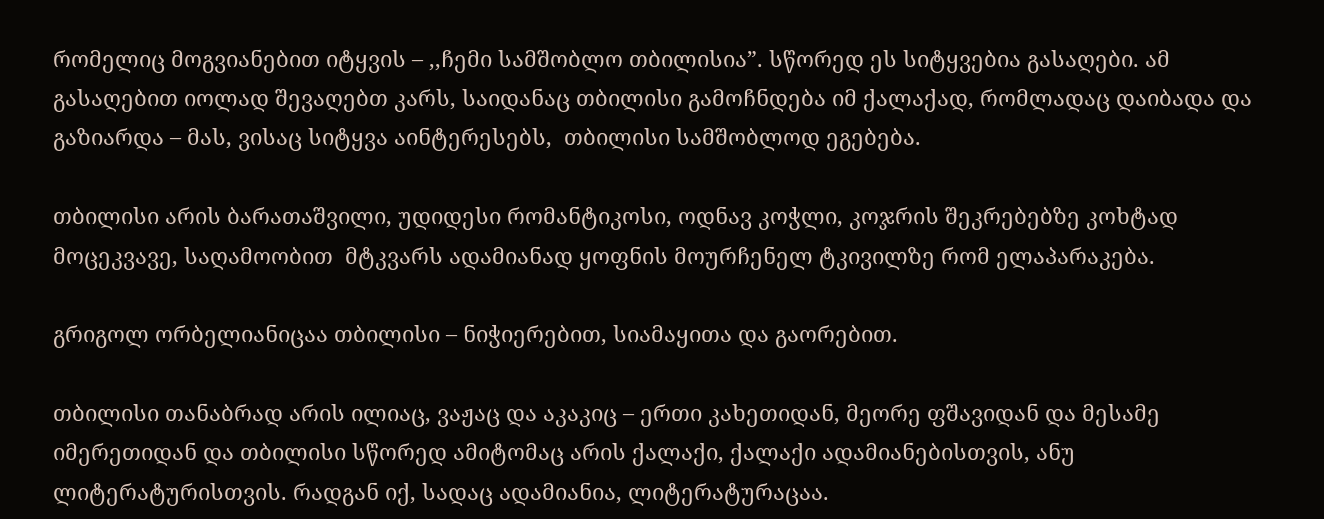რომელიც მოგვიანებით იტყვის – ,,ჩემი სამშობლო თბილისია”. სწორედ ეს სიტყვებია გასაღები. ამ გასაღებით იოლად შევაღებთ კარს, საიდანაც თბილისი გამოჩნდება იმ ქალაქად, რომლადაც დაიბადა და გაზიარდა – მას, ვისაც სიტყვა აინტერესებს,  თბილისი სამშობლოდ ეგებება.

თბილისი არის ბარათაშვილი, უდიდესი რომანტიკოსი, ოდნავ კოჭლი, კოჯრის შეკრებებზე კოხტად მოცეკვავე, საღამოობით  მტკვარს ადამიანად ყოფნის მოურჩენელ ტკივილზე რომ ელაპარაკება.

გრიგოლ ორბელიანიცაა თბილისი – ნიჭიერებით, სიამაყითა და გაორებით.

თბილისი თანაბრად არის ილიაც, ვაჟაც და აკაკიც – ერთი კახეთიდან, მეორე ფშავიდან და მესამე იმერეთიდან და თბილისი სწორედ ამიტომაც არის ქალაქი, ქალაქი ადამიანებისთვის, ანუ ლიტერატურისთვის. რადგან იქ, სადაც ადამიანია, ლიტერატურაცაა.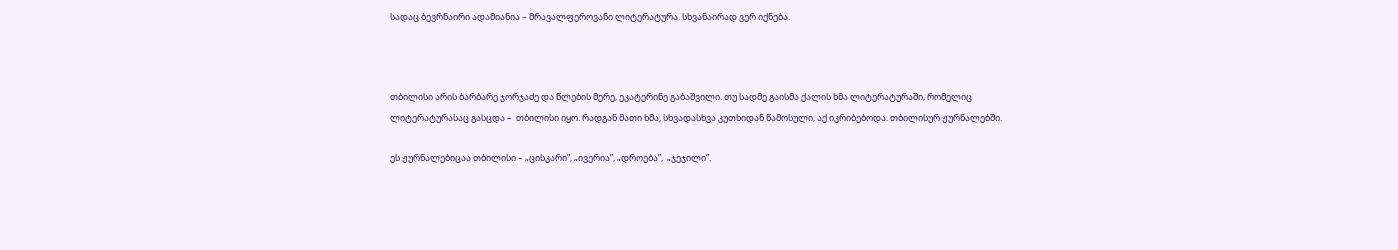სადაც ბევრნაირი ადამიანია – მრავალფეროვანი ლიტერატურა. სხვანაირად ვერ იქნება.



თბილისი არის ბარბარე ჯორჯაძე და წლების მერე, ეკატერინე გაბაშვილი. თუ სადმე გაისმა ქალის ხმა ლიტერატურაში, რომელიც ლიტერატურასაც გასცდა –  თბილისი იყო. რადგან მათი ხმა, სხვადასხვა კუთხიდან წამოსული, აქ იკრიბებოდა. თბილისურ ჟურნალებში.

ეს ჟურნალებიცაა თბილისი – „ცისკარი”, „ივერია”, „დროება”,  „ჯეჯილი”.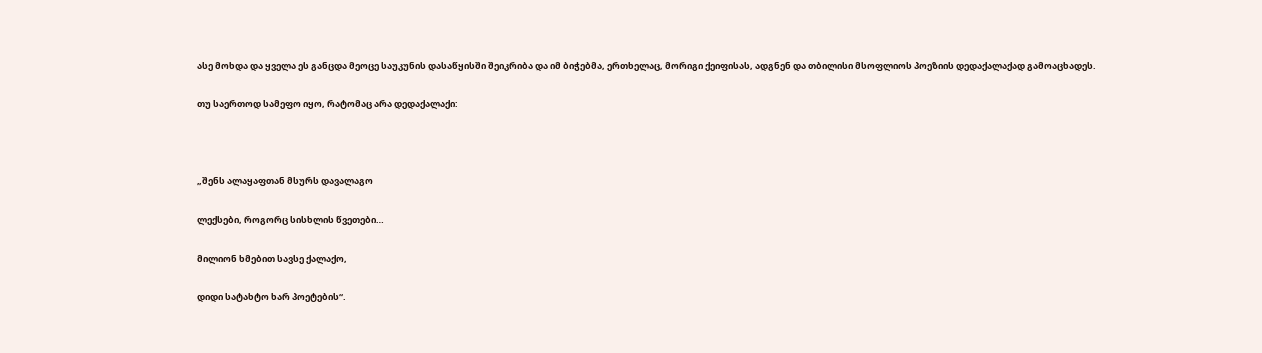ასე მოხდა და ყველა ეს განცდა მეოცე საუკუნის დასაწყისში შეიკრიბა და იმ ბიჭებმა, ერთხელაც, მორიგი ქეიფისას, ადგნენ და თბილისი მსოფლიოს პოეზიის დედაქალაქად გამოაცხადეს.

თუ საერთოდ სამეფო იყო, რატომაც არა დედაქალაქი:



„შენს ალაყაფთან მსურს დავალაგო

ლექსები, როგორც სისხლის წვეთები…

მილიონ ხმებით სავსე ქალაქო,

დიდი სატახტო ხარ პოეტების“.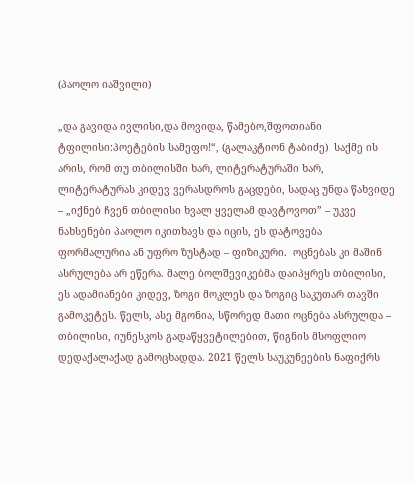(პაოლო იაშვილი)

„და გავიდა ივლისი,და მოვიდა, წამებო,შფოთიანი ტფილისი:პოეტების სამეფო!“, (გალაკტიონ ტაბიძე)  საქმე ის არის, რომ თუ თბილისში ხარ, ლიტერატურაში ხარ, ლიტერატურას კიდევ ვერასდროს გაცდები, სადაც უნდა წახვიდე – „იქნებ ჩვენ თბილისი ხვალ ყველამ დავტოვოთ” – უკვე ნახსენები პაოლო იკითხავს და იცის, ეს დატოვება ფორმალურია ან უფრო ზუსტად – ფიზიკური.  ოცნებას კი მაშინ ასრულება არ ეწერა. მალე ბოლშევიკებმა დაიპყრეს თბილისი, ეს ადამიანები კიდევ, ზოგი მოკლეს და ზოგიც საკუთარ თავში გამოკეტეს. წელს, ასე მგონია, სწორედ მათი ოცნება ასრულდა – თბილისი, იუნესკოს გადაწყვეტილებით, წიგნის მსოფლიო დედაქალაქად გამოცხადდა. 2021 წელს საუკუნეების ნაფიქრს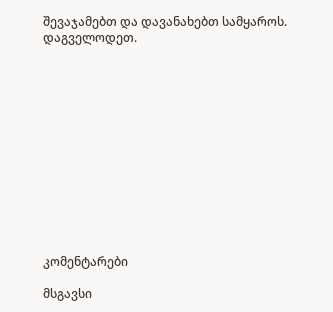შევაჯამებთ და დავანახებთ სამყაროს. დაგველოდეთ.













კომენტარები

მსგავსი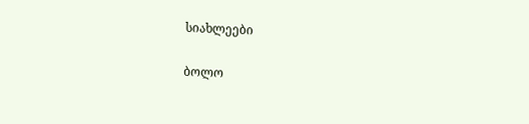სიახლეები

ბოლო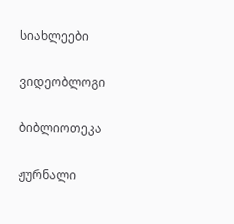სიახლეები

ვიდეობლოგი

ბიბლიოთეკა

ჟურნალი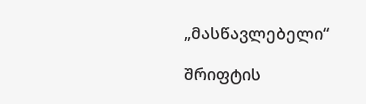„მასწავლებელი“

შრიფტის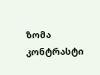ზომა
კონტრასტი